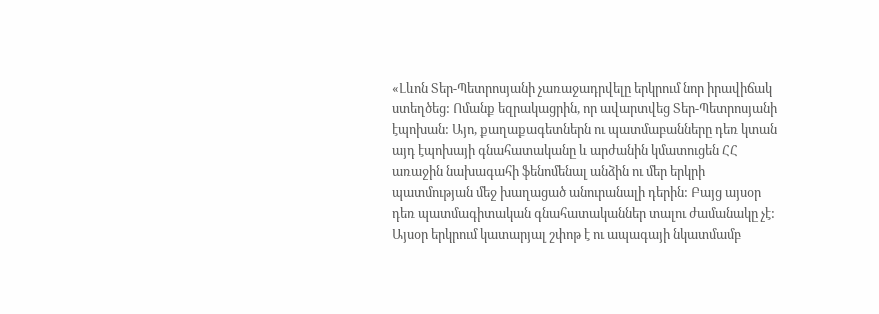«Լևոն Տեր-Պետրոսյանի չառաջադրվելը երկրում նոր իրավիճակ ստեղծեց: Ոմանք եզրակացրին, որ ավարտվեց Տեր-Պետրոսյանի էպոխան: Այո, քաղաքագետներն ու պատմաբանները դեռ կտան այդ էպոխայի գնահատականը և արժանին կմատուցեն ՀՀ առաջին նախագահի ֆենոմենալ անձին ու մեր երկրի պատմության մեջ խաղացած անուրանալի դերին: Բայց այսօր դեռ պատմագիտական գնահատականներ տալու ժամանակը չէ: Այսօր երկրում կատարյալ շփոթ է ու ապագայի նկատմամբ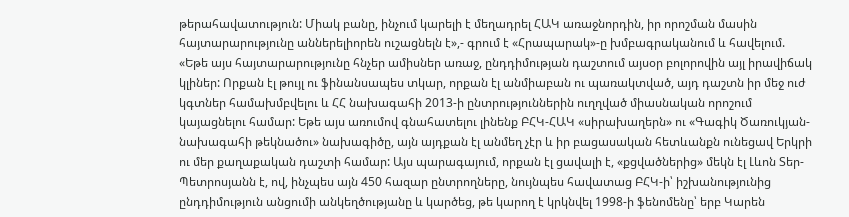թերահավատություն: Միակ բանը, ինչում կարելի է մեղադրել ՀԱԿ առաջնորդին, իր որոշման մասին հայտարարությունը աններելիորեն ուշացնելն է»,- գրում է «Հրապարակ»-ը խմբագրականում և հավելում.
«Եթե այս հայտարարությունը հնչեր ամիսներ առաջ, ընդդիմության դաշտում այսօր բոլորովին այլ իրավիճակ կլիներ: Որքան էլ թույլ ու ֆինանսապես տկար, որքան էլ անմիաբան ու պառակտված, այդ դաշտն իր մեջ ուժ կգտներ համախմբվելու և ՀՀ նախագահի 2013-ի ընտրություններին ուղղված միասնական որոշում կայացնելու համար: Եթե այս առումով գնահատելու լինենք ԲՀԿ-ՀԱԿ «սիրախաղերն» ու «Գագիկ Ծառուկյան-նախագահի թեկնածու» նախագիծը, այն այդքան էլ անմեղ չէր և իր բացասական հետևանքն ունեցավ Երկրի ու մեր քաղաքական դաշտի համար: Այս պարագայում, որքան էլ ցավալի է, «քցվածներից» մեկն էլ Լևոն Տեր-Պետրոսյանն է, ով, ինչպես այն 450 հազար ընտրողները, նույնպես հավատաց ԲՀԿ-ի՝ իշխանությունից ընդդիմություն անցումի անկեղծությանը և կարծեց, թե կարող է կրկնվել 1998-ի ֆենոմենը՝ երբ Կարեն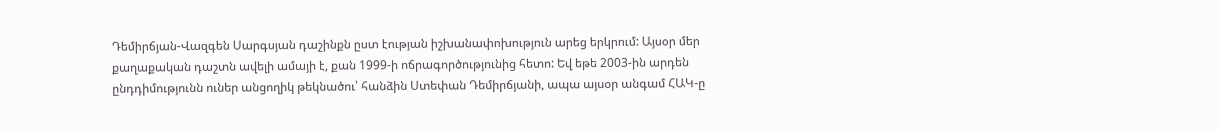Դեմիրճյան-Վազգեն Սարգսյան դաշինքն ըստ էության իշխանափոխություն արեց երկրում: Այսօր մեր քաղաքական դաշտն ավելի ամայի է, քան 1999-ի ոճրագործությունից հետո: Եվ եթե 2003-ին արդեն ընդդիմությունն ուներ անցողիկ թեկնածու՝ հանձին Ստեփան Դեմիրճյանի, ապա այսօր անգամ ՀԱԿ-ը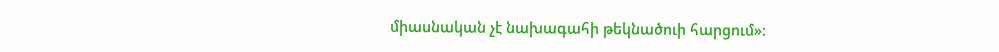միասնական չէ նախագահի թեկնածուի հարցում»: